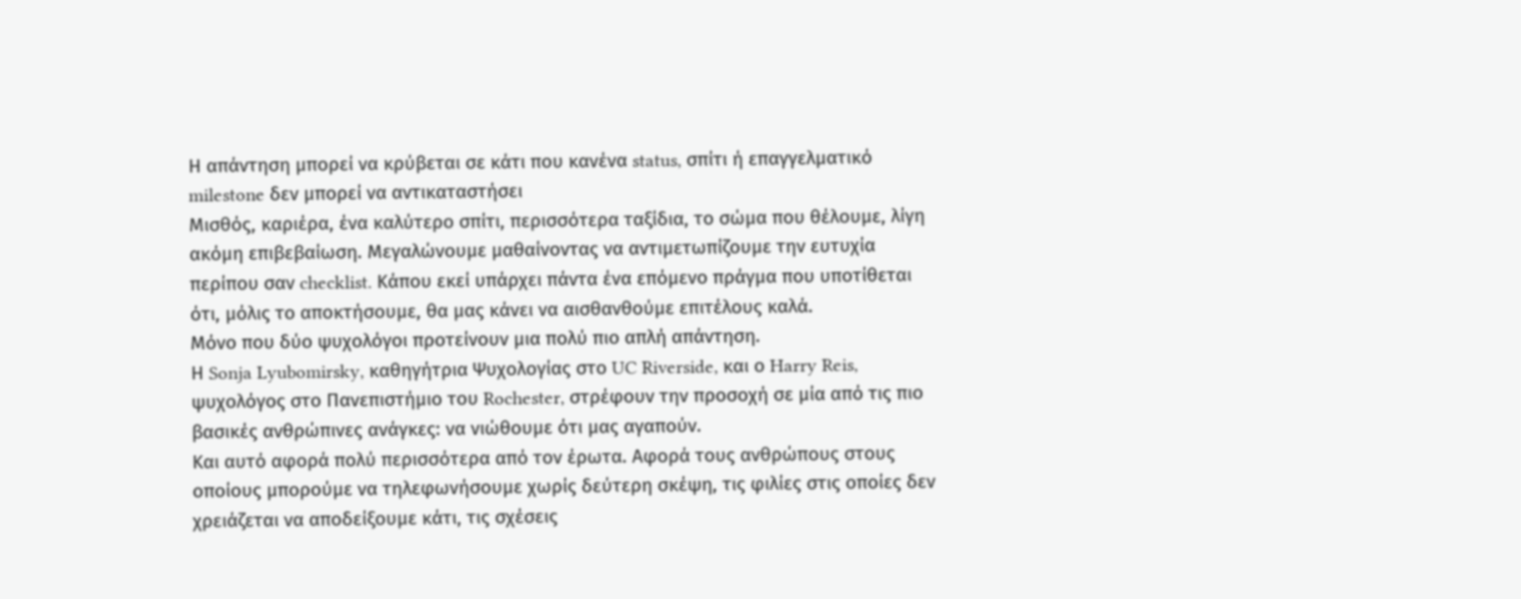Η απάντηση μπορεί να κρύβεται σε κάτι που κανένα status, σπίτι ή επαγγελματικό milestone δεν μπορεί να αντικαταστήσει
Μισθός, καριέρα, ένα καλύτερο σπίτι, περισσότερα ταξίδια, το σώμα που θέλουμε, λίγη ακόμη επιβεβαίωση. Μεγαλώνουμε μαθαίνοντας να αντιμετωπίζουμε την ευτυχία περίπου σαν checklist. Κάπου εκεί υπάρχει πάντα ένα επόμενο πράγμα που υποτίθεται ότι, μόλις το αποκτήσουμε, θα μας κάνει να αισθανθούμε επιτέλους καλά.
Μόνο που δύο ψυχολόγοι προτείνουν μια πολύ πιο απλή απάντηση.
Η Sonja Lyubomirsky, καθηγήτρια Ψυχολογίας στο UC Riverside, και ο Harry Reis, ψυχολόγος στο Πανεπιστήμιο του Rochester, στρέφουν την προσοχή σε μία από τις πιο βασικές ανθρώπινες ανάγκες: να νιώθουμε ότι μας αγαπούν.
Και αυτό αφορά πολύ περισσότερα από τον έρωτα. Αφορά τους ανθρώπους στους οποίους μπορούμε να τηλεφωνήσουμε χωρίς δεύτερη σκέψη, τις φιλίες στις οποίες δεν χρειάζεται να αποδείξουμε κάτι, τις σχέσεις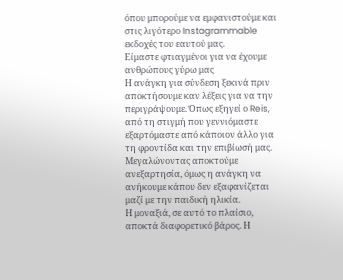όπου μπορούμε να εμφανιστούμε και στις λιγότερο Instagrammable εκδοχές του εαυτού μας.
Είμαστε φτιαγμένοι για να έχουμε ανθρώπους γύρω μας
Η ανάγκη για σύνδεση ξεκινά πριν αποκτήσουμε καν λέξεις για να την περιγράψουμε. Όπως εξηγεί ο Reis, από τη στιγμή που γεννιόμαστε εξαρτόμαστε από κάποιον άλλο για τη φροντίδα και την επιβίωσή μας. Μεγαλώνοντας αποκτούμε ανεξαρτησία, όμως η ανάγκη να ανήκουμε κάπου δεν εξαφανίζεται μαζί με την παιδική ηλικία.
Η μοναξιά, σε αυτό το πλαίσιο, αποκτά διαφορετικό βάρος. Η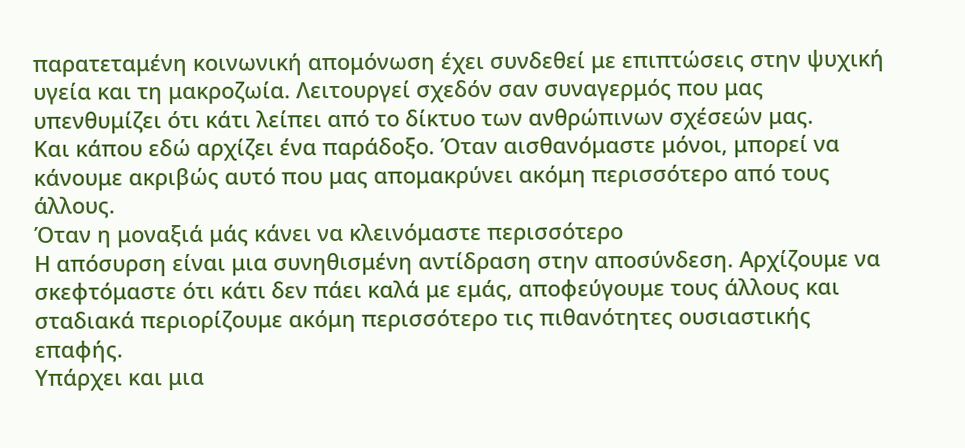παρατεταμένη κοινωνική απομόνωση έχει συνδεθεί με επιπτώσεις στην ψυχική υγεία και τη μακροζωία. Λειτουργεί σχεδόν σαν συναγερμός που μας υπενθυμίζει ότι κάτι λείπει από το δίκτυο των ανθρώπινων σχέσεών μας.
Και κάπου εδώ αρχίζει ένα παράδοξο. Όταν αισθανόμαστε μόνοι, μπορεί να κάνουμε ακριβώς αυτό που μας απομακρύνει ακόμη περισσότερο από τους άλλους.
Όταν η μοναξιά μάς κάνει να κλεινόμαστε περισσότερο
Η απόσυρση είναι μια συνηθισμένη αντίδραση στην αποσύνδεση. Αρχίζουμε να σκεφτόμαστε ότι κάτι δεν πάει καλά με εμάς, αποφεύγουμε τους άλλους και σταδιακά περιορίζουμε ακόμη περισσότερο τις πιθανότητες ουσιαστικής επαφής.
Υπάρχει και μια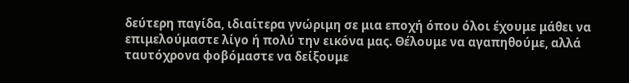δεύτερη παγίδα, ιδιαίτερα γνώριμη σε μια εποχή όπου όλοι έχουμε μάθει να επιμελούμαστε λίγο ή πολύ την εικόνα μας. Θέλουμε να αγαπηθούμε, αλλά ταυτόχρονα φοβόμαστε να δείξουμε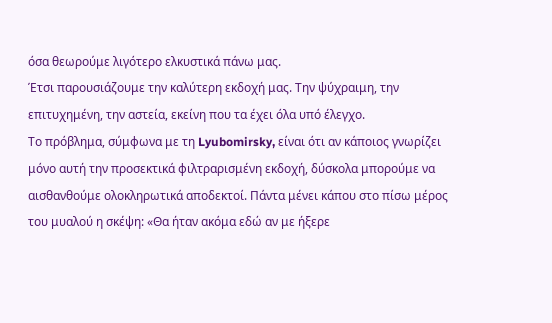όσα θεωρούμε λιγότερο ελκυστικά πάνω μας.
Έτσι παρουσιάζουμε την καλύτερη εκδοχή μας. Την ψύχραιμη, την επιτυχημένη, την αστεία, εκείνη που τα έχει όλα υπό έλεγχο.
Το πρόβλημα, σύμφωνα με τη Lyubomirsky, είναι ότι αν κάποιος γνωρίζει μόνο αυτή την προσεκτικά φιλτραρισμένη εκδοχή, δύσκολα μπορούμε να αισθανθούμε ολοκληρωτικά αποδεκτοί. Πάντα μένει κάπου στο πίσω μέρος του μυαλού η σκέψη: «Θα ήταν ακόμα εδώ αν με ήξερε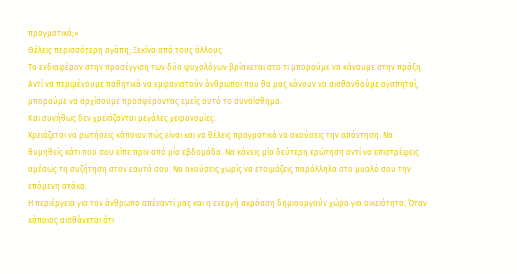πραγματικά;»
Θέλεις περισσότερη αγάπη; Ξεκίνα από τους άλλους
Το ενδιαφέρον στην προσέγγιση των δύο ψυχολόγων βρίσκεται στο τι μπορούμε να κάνουμε στην πράξη. Αντί να περιμένουμε παθητικά να εμφανιστούν άνθρωποι που θα μας κάνουν να αισθανθούμε αγαπητοί, μπορούμε να αρχίσουμε προσφέροντας εμείς αυτό το συναίσθημα.
Και συνήθως δεν χρειάζονται μεγάλες χειρονομίες.
Χρειάζεται να ρωτήσεις κάποιον πώς είναι και να θέλεις πραγματικά να ακούσεις την απάντηση. Να θυμηθείς κάτι που σου είπε πριν από μία εβδομάδα. Να κάνεις μία δεύτερη ερώτηση αντί να επιστρέψεις αμέσως τη συζήτηση στον εαυτό σου. Να ακούσεις χωρίς να ετοιμάζεις παράλληλα στο μυαλό σου την επόμενη ατάκα.
Η περιέργεια για τον άνθρωπο απέναντί μας και η ενεργή ακρόαση δημιουργούν χώρο για οικειότητα. Όταν κάποιος αισθάνεται ότι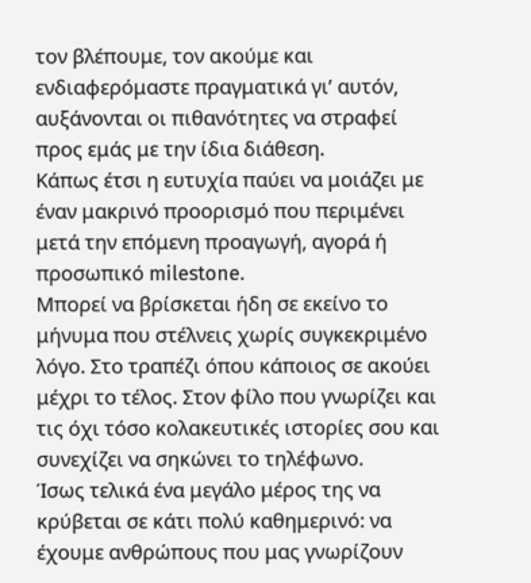τον βλέπουμε, τον ακούμε και ενδιαφερόμαστε πραγματικά γι’ αυτόν, αυξάνονται οι πιθανότητες να στραφεί προς εμάς με την ίδια διάθεση.
Κάπως έτσι η ευτυχία παύει να μοιάζει με έναν μακρινό προορισμό που περιμένει μετά την επόμενη προαγωγή, αγορά ή προσωπικό milestone.
Μπορεί να βρίσκεται ήδη σε εκείνο το μήνυμα που στέλνεις χωρίς συγκεκριμένο λόγο. Στο τραπέζι όπου κάποιος σε ακούει μέχρι το τέλος. Στον φίλο που γνωρίζει και τις όχι τόσο κολακευτικές ιστορίες σου και συνεχίζει να σηκώνει το τηλέφωνο.
Ίσως τελικά ένα μεγάλο μέρος της να κρύβεται σε κάτι πολύ καθημερινό: να έχουμε ανθρώπους που μας γνωρίζουν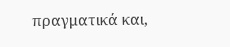πραγματικά και,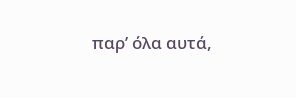παρ’ όλα αυτά,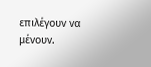επιλέγουν να μένουν.